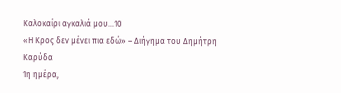Καλοκαίρι αγκαλιά μου…10
«Η Κρος δεν μένει πια εδώ» – Διήγημα του Δημήτρη Καρύδα
1η ημέρα,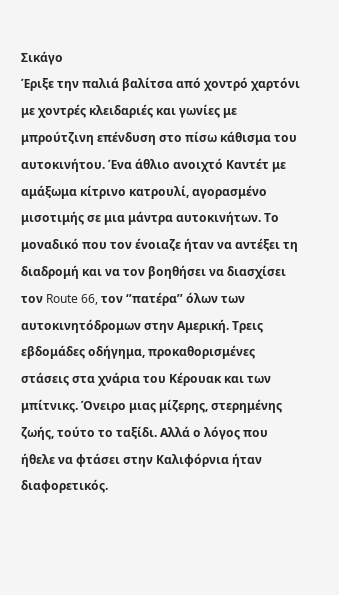Σικάγο
Έριξε την παλιά βαλίτσα από χοντρό χαρτόνι με χοντρές κλειδαριές και γωνίες με μπρούτζινη επένδυση στο πίσω κάθισμα του αυτοκινήτου. Ένα άθλιο ανοιχτό Καντέτ με αμάξωμα κίτρινο κατρουλί, αγορασμένο μισοτιμής σε μια μάντρα αυτοκινήτων. Το μοναδικό που τον ένοιαζε ήταν να αντέξει τη διαδρομή και να τον βοηθήσει να διασχίσει τον Route 66, τον ‘’πατέρα’’ όλων των αυτοκινητόδρομων στην Αμερική. Τρεις εβδομάδες οδήγημα, προκαθορισμένες στάσεις στα χνάρια του Κέρουακ και των μπίτνικς. Όνειρο μιας μίζερης, στερημένης ζωής, τούτο το ταξίδι. Αλλά ο λόγος που ήθελε να φτάσει στην Καλιφόρνια ήταν διαφορετικός.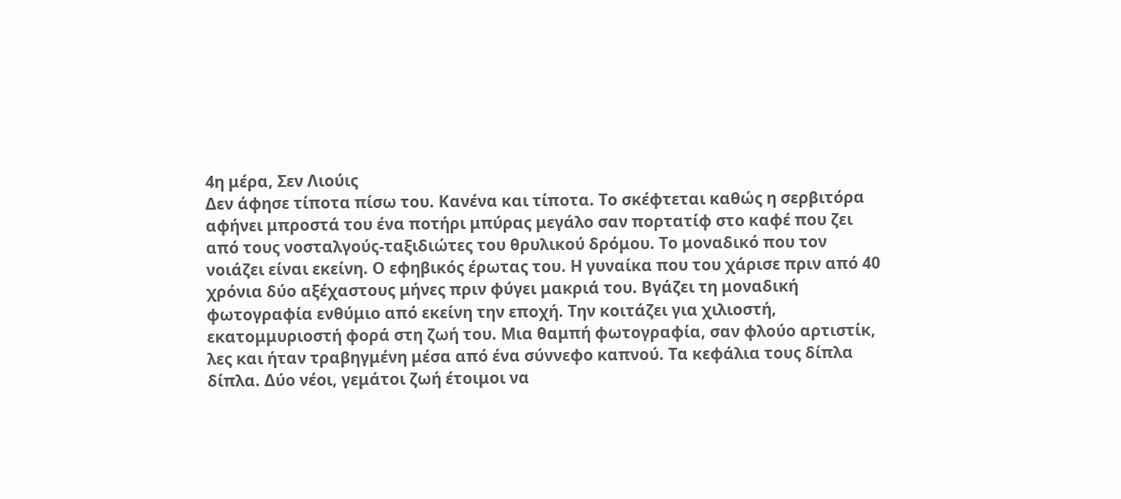4η μέρα, Σεν Λιούις
Δεν άφησε τίποτα πίσω του. Κανένα και τίποτα. Το σκέφτεται καθώς η σερβιτόρα αφήνει μπροστά του ένα ποτήρι μπύρας μεγάλο σαν πορτατίφ στο καφέ που ζει από τους νοσταλγούς-ταξιδιώτες του θρυλικού δρόμου. Το μοναδικό που τον νοιάζει είναι εκείνη. Ο εφηβικός έρωτας του. Η γυναίκα που του χάρισε πριν από 40 χρόνια δύο αξέχαστους μήνες πριν φύγει μακριά του. Βγάζει τη μοναδική φωτογραφία ενθύμιο από εκείνη την εποχή. Την κοιτάζει για χιλιοστή, εκατομμυριοστή φορά στη ζωή του. Μια θαμπή φωτογραφία, σαν φλούο αρτιστίκ, λες και ήταν τραβηγμένη μέσα από ένα σύννεφο καπνού. Τα κεφάλια τους δίπλα δίπλα. Δύο νέοι, γεμάτοι ζωή έτοιμοι να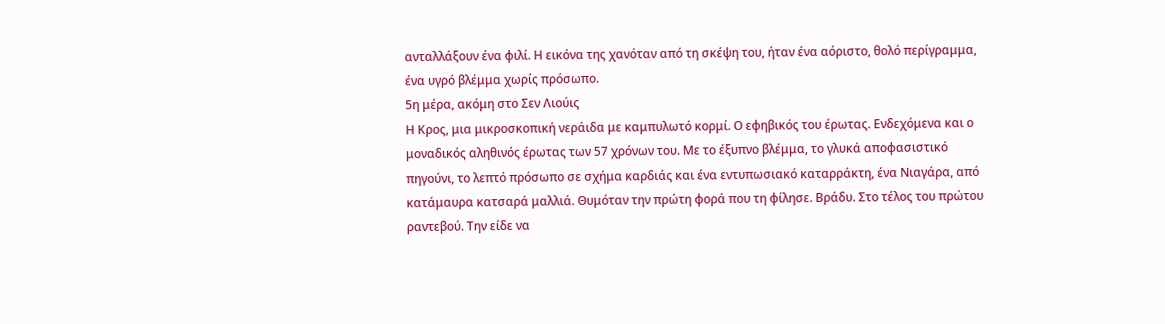ανταλλάξουν ένα φιλί. Η εικόνα της χανόταν από τη σκέψη του, ήταν ένα αόριστο, θολό περίγραμμα, ένα υγρό βλέμμα χωρίς πρόσωπο.
5η μέρα, ακόμη στο Σεν Λιούις
Η Κρος, μια μικροσκοπική νεράιδα με καμπυλωτό κορμί. Ο εφηβικός του έρωτας. Ενδεχόμενα και ο μοναδικός αληθινός έρωτας των 57 χρόνων του. Με το έξυπνο βλέμμα, το γλυκά αποφασιστικό πηγούνι, το λεπτό πρόσωπο σε σχήμα καρδιάς και ένα εντυπωσιακό καταρράκτη, ένα Νιαγάρα, από κατάμαυρα κατσαρά μαλλιά. Θυμόταν την πρώτη φορά που τη φίλησε. Βράδυ. Στο τέλος του πρώτου ραντεβού. Την είδε να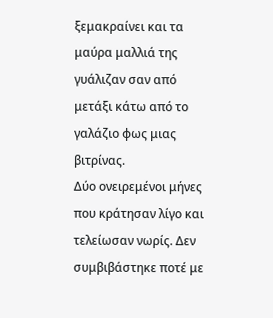ξεμακραίνει και τα μαύρα μαλλιά της γυάλιζαν σαν από μετάξι κάτω από το γαλάζιο φως μιας βιτρίνας.
Δύο ονειρεμένοι μήνες που κράτησαν λίγο και τελείωσαν νωρίς. Δεν συμβιβάστηκε ποτέ με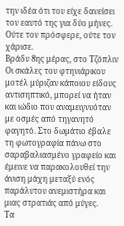την ιδέα ότι του είχε δανείσει τον εαυτό της για δύο μήνες. Ούτε τον πρόσφερε, ούτε τον χάρισε.
Βράδυ 8ης μέρας, στο Τζόπλιν
Οι σκάλες του φτηνιάρικου μοτέλ μύριζαν κάποιου είδους αντισηπτικό, μπορεί να ήταν και ιώδιο που αναμειγνυόταν με οσμές από τηγανητό φαγητό. Στο δωμάτιο έβαλε τη φωτογραφία πάνω στο σαραβαλιασμένο γραφείο και έμεινε να παρακολουθεί την άνιση μάχη μεταξύ ενός παράλυτου ανεμιστήρα και μιας στρατιάς από μύγες.
Τα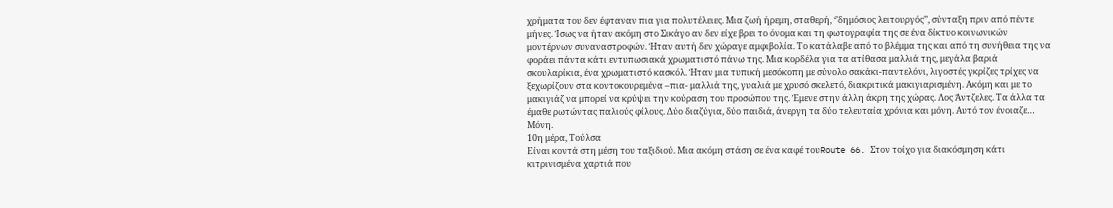χρήματα του δεν έφταναν πια για πολυτέλειες. Μια ζωή ήρεμη, σταθερή, ‘’δημόσιος λειτουργός’’, σύνταξη πριν από πέντε μήνες. Ίσως να ήταν ακόμη στο Σικάγο αν δεν είχε βρει το όνομα και τη φωτογραφία της σε ένα δίκτυο κοινωνικών μοντέρνων συναναστροφών. Ήταν αυτή δεν χώραγε αμφιβολία. Το κατάλαβε από το βλέμμα της και από τη συνήθεια της να φοράει πάντα κάτι εντυπωσιακά χρωματιστό πάνω της. Μια κορδέλα για τα ατίθασα μαλλιά της, μεγάλα βαριά σκουλαρίκια, ένα χρωματιστό κασκόλ. Ήταν μια τυπική μεσόκοπη με σύνολο σακάκι-παντελόνι, λιγοστές γκρίζες τρίχες να ξεχωρίζουν στα κοντοκουρεμένα –πια- μαλλιά της, γυαλιά με χρυσό σκελετό, διακριτικά μακιγιαρισμένη. Ακόμη και με το μακιγιάζ να μπορεί να κρύψει την κούραση του προσώπου της. Έμενε στην άλλη άκρη της χώρας. Λος Άντζελες. Τα άλλα τα έμαθε ρωτώντας παλιούς φίλους. Δύο διαζύγια, δύο παιδιά, άνεργη τα δύο τελευταία χρόνια και μόνη. Αυτό τον ένοιαζε… Μόνη.
10η μέρα, Τούλσα
Είναι κοντά στη μέση του ταξιδιού. Μια ακόμη στάση σε ένα καφέ τουRoute 66. Στον τοίχο για διακόσμηση κάτι κιτρινισμένα χαρτιά που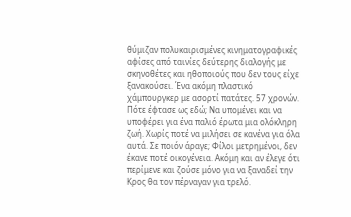θύμιζαν πολυκαιρισμένες κινηματογραφικές αφίσες από ταινίες δεύτερης διαλογής με σκηνοθέτες και ηθοποιούς που δεν τους είχε ξανακούσει. Ένα ακόμη πλαστικό χάμπουργκερ με ασορτί πατάτες. 57 χρονών. Πότε έφτασε ως εδώ; Να υπομένει και να υποφέρει για ένα παλιό έρωτα μια ολόκληρη ζωή. Χωρίς ποτέ να μιλήσει σε κανένα για όλα αυτά. Σε ποιόν άραγε; Φίλοι μετρημένοι, δεν έκανε ποτέ οικογένεια. Ακόμη και αν έλεγε ότι περίμενε και ζούσε μόνο για να ξαναδεί την Κρος θα τον πέρναγαν για τρελό.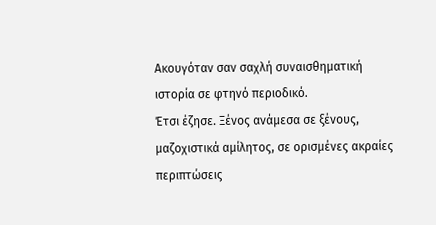Ακουγόταν σαν σαχλή συναισθηματική ιστορία σε φτηνό περιοδικό.
Έτσι έζησε. Ξένος ανάμεσα σε ξένους, μαζοχιστικά αμίλητος, σε ορισμένες ακραίες περιπτώσεις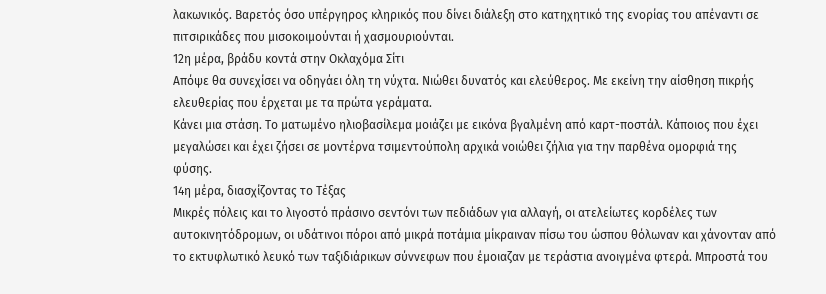λακωνικός. Βαρετός όσο υπέργηρος κληρικός που δίνει διάλεξη στο κατηχητικό της ενορίας του απέναντι σε πιτσιρικάδες που μισοκοιμούνται ή χασμουριούνται.
12η μέρα, βράδυ κοντά στην Οκλαχόμα Σίτι
Απόψε θα συνεχίσει να οδηγάει όλη τη νύχτα. Νιώθει δυνατός και ελεύθερος. Με εκείνη την αίσθηση πικρής ελευθερίας που έρχεται με τα πρώτα γεράματα.
Κάνει μια στάση. Το ματωμένο ηλιοβασίλεμα μοιάζει με εικόνα βγαλμένη από καρτ-ποστάλ. Κάποιος που έχει μεγαλώσει και έχει ζήσει σε μοντέρνα τσιμεντούπολη αρχικά νοιώθει ζήλια για την παρθένα ομορφιά της φύσης.
14η μέρα, διασχίζοντας το Τέξας
Μικρές πόλεις και το λιγοστό πράσινο σεντόνι των πεδιάδων για αλλαγή, οι ατελείωτες κορδέλες των αυτοκινητόδρομων, οι υδάτινοι πόροι από μικρά ποτάμια μίκραιναν πίσω του ώσπου θόλωναν και χάνονταν από το εκτυφλωτικό λευκό των ταξιδιάρικων σύννεφων που έμοιαζαν με τεράστια ανοιγμένα φτερά. Μπροστά του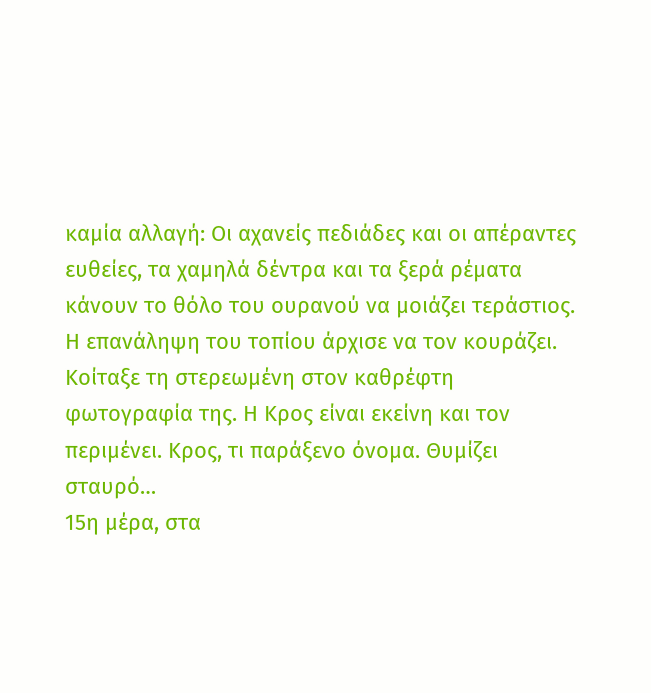καμία αλλαγή: Οι αχανείς πεδιάδες και οι απέραντες ευθείες, τα χαμηλά δέντρα και τα ξερά ρέματα κάνουν το θόλο του ουρανού να μοιάζει τεράστιος. Η επανάληψη του τοπίου άρχισε να τον κουράζει. Κοίταξε τη στερεωμένη στον καθρέφτη φωτογραφία της. Η Κρος είναι εκείνη και τον περιμένει. Κρος, τι παράξενο όνομα. Θυμίζει σταυρό…
15η μέρα, στα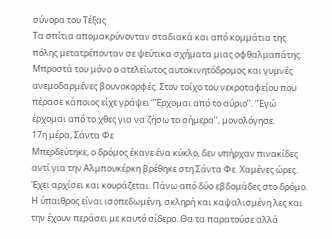σύνορα του Τέξας
Τα σπίτια απομακρύνονταν σταδιακά και από κομμάτια της πόλης μετατρέπονταν σε ψεύτικα σχήματα μιας οφθαλμαπάτης. Μπροστά του μόνο ο ατελείωτος αυτοκινητόδρομος και γυμνές ανεμοδαρμένες βουνοκορφές. Στον τοίχο του νεκροταφείου που πέρασε κάποιος είχε γράψει ‘’Έρχομαι από το αύριο’’. ‘’Εγώ έρχομαι από το χθες για να ζήσω το σήμερα’’, μονολόγησε.
17η μέρα, Σάντα Φε
Μπερδεύτηκε, ο δρόμος έκανε ένα κύκλο, δεν υπήρχαν πινακίδες αντί για την Αλμπουκέρκη βρέθηκε στη Σάντα Φε. Χαμένες ώρες. Έχει αρχίσει και κουράζεται. Πάνω από δύο εβδομάδες στο δρόμο. Η ύπαιθρος είναι ισοπεδωμένη, σκληρή και καψαλισμένη λες και την έχουν περάσει με καυτό σίδερο. Θα τα παρατούσε αλλά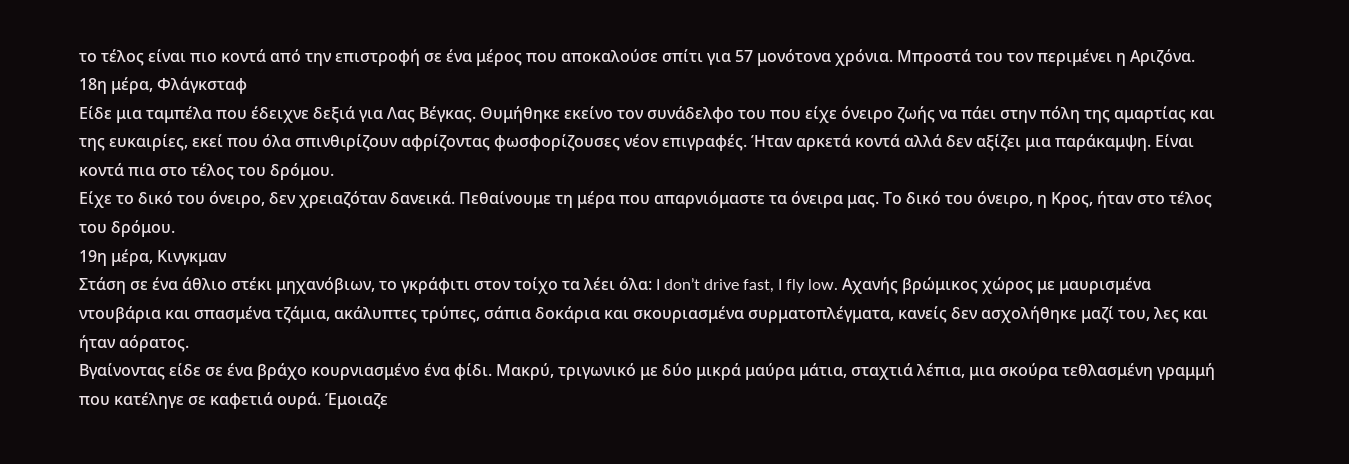το τέλος είναι πιο κοντά από την επιστροφή σε ένα μέρος που αποκαλούσε σπίτι για 57 μονότονα χρόνια. Μπροστά του τον περιμένει η Αριζόνα.
18η μέρα, Φλάγκσταφ
Είδε μια ταμπέλα που έδειχνε δεξιά για Λας Βέγκας. Θυμήθηκε εκείνο τον συνάδελφο του που είχε όνειρο ζωής να πάει στην πόλη της αμαρτίας και της ευκαιρίες, εκεί που όλα σπινθιρίζουν αφρίζοντας φωσφορίζουσες νέον επιγραφές. Ήταν αρκετά κοντά αλλά δεν αξίζει μια παράκαμψη. Είναι κοντά πια στο τέλος του δρόμου.
Είχε το δικό του όνειρο, δεν χρειαζόταν δανεικά. Πεθαίνουμε τη μέρα που απαρνιόμαστε τα όνειρα μας. Το δικό του όνειρο, η Κρος, ήταν στο τέλος του δρόμου.
19η μέρα, Κινγκμαν
Στάση σε ένα άθλιο στέκι μηχανόβιων, το γκράφιτι στον τοίχο τα λέει όλα: I don’t drive fast, I fly low. Αχανής βρώμικος χώρος με μαυρισμένα ντουβάρια και σπασμένα τζάμια, ακάλυπτες τρύπες, σάπια δοκάρια και σκουριασμένα συρματοπλέγματα, κανείς δεν ασχολήθηκε μαζί του, λες και ήταν αόρατος.
Βγαίνοντας είδε σε ένα βράχο κουρνιασμένο ένα φίδι. Μακρύ, τριγωνικό με δύο μικρά μαύρα μάτια, σταχτιά λέπια, μια σκούρα τεθλασμένη γραμμή που κατέληγε σε καφετιά ουρά. Έμοιαζε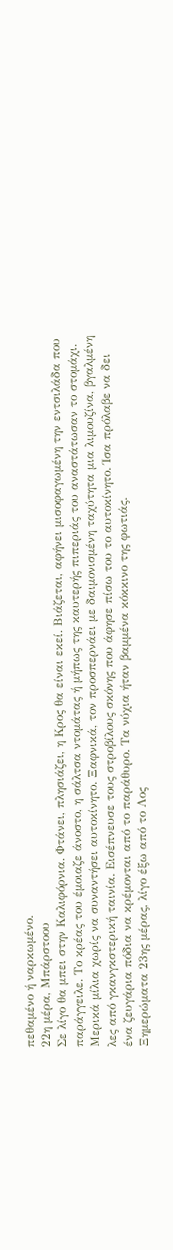πεθαμένο ή ναρκωμένο.
22η μέρα, Μπάρστοου
Σε λίγο θα μπει στην Καλιφόρνια. Φτάνει, πλησιάζει, η Κρος θα είναι εκεί. Βιάζεται, αφήνει μισοφαγωμένη την εντσιλάδα που παράγγειλε. Το κρέας του έμοιαζε άνοστο, η σάλτσα ντομάτας ή μήπως της καυτερής πιπεριάς του αναστάτωσαν το στομάχι. Μερικά μίλια χωρίς να συναντήσει αυτοκίνητο. Ξαφνικά, τον προσπερνάει με δαιμονισμένη ταχύτητα μια λιμουζίνα, βγαλμένη λες από γκανγκστερική ταινία. Εισέπνευσε τους στροβίλους σκόνης που άφησε πίσω του το αυτοκίνητο. Ίσα πρόλαβε να δει ένα ζευγάρια πόδια να κρέμονται από το παράθυρο. Τα νύχια ήταν βαμμένα κόκκινο της φωτιάς.
Ξημερώματα 23ης μέρας, λίγο έξω από το Λος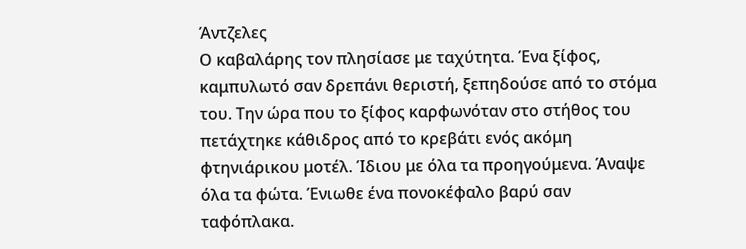Άντζελες
Ο καβαλάρης τον πλησίασε με ταχύτητα. Ένα ξίφος, καμπυλωτό σαν δρεπάνι θεριστή, ξεπηδούσε από το στόμα του. Την ώρα που το ξίφος καρφωνόταν στο στήθος του πετάχτηκε κάθιδρος από το κρεβάτι ενός ακόμη φτηνιάρικου μοτέλ. Ίδιου με όλα τα προηγούμενα. Άναψε όλα τα φώτα. Ένιωθε ένα πονοκέφαλο βαρύ σαν ταφόπλακα.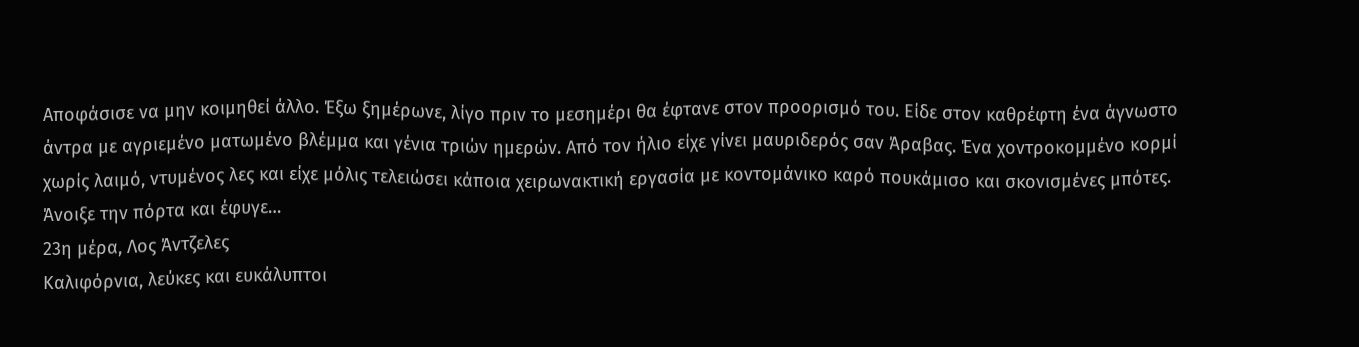Αποφάσισε να μην κοιμηθεί άλλο. Έξω ξημέρωνε, λίγο πριν το μεσημέρι θα έφτανε στον προορισμό του. Είδε στον καθρέφτη ένα άγνωστο άντρα με αγριεμένο ματωμένο βλέμμα και γένια τριών ημερών. Από τον ήλιο είχε γίνει μαυριδερός σαν Άραβας. Ένα χοντροκομμένο κορμί χωρίς λαιμό, ντυμένος λες και είχε μόλις τελειώσει κάποια χειρωνακτική εργασία με κοντομάνικο καρό πουκάμισο και σκονισμένες μπότες. Άνοιξε την πόρτα και έφυγε…
23η μέρα, Λος Άντζελες
Καλιφόρνια, λεύκες και ευκάλυπτοι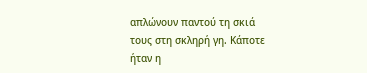απλώνουν παντού τη σκιά τους στη σκληρή γη. Κάποτε ήταν η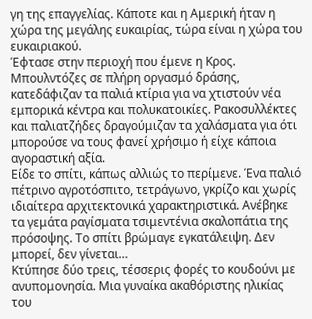γη της επαγγελίας. Κάποτε και η Αμερική ήταν η χώρα της μεγάλης ευκαιρίας, τώρα είναι η χώρα του ευκαιριακού.
Έφτασε στην περιοχή που έμενε η Κρος. Μπουλντόζες σε πλήρη οργασμό δράσης, κατεδάφιζαν τα παλιά κτίρια για να χτιστούν νέα εμπορικά κέντρα και πολυκατοικίες. Ρακοσυλλέκτες και παλιατζήδες δραγούμιζαν τα χαλάσματα για ότι μπορούσε να τους φανεί χρήσιμο ή είχε κάποια αγοραστική αξία.
Είδε το σπίτι, κάπως αλλιώς το περίμενε. Ένα παλιό πέτρινο αγροτόσπιτο, τετράγωνο, γκρίζο και χωρίς ιδιαίτερα αρχιτεκτονικά χαρακτηριστικά. Ανέβηκε τα γεμάτα ραγίσματα τσιμεντένια σκαλοπάτια της πρόσοψης. Το σπίτι βρώμαγε εγκατάλειψη. Δεν μπορεί, δεν γίνεται…
Κτύπησε δύο τρεις, τέσσερις φορές το κουδούνι με ανυπομονησία. Μια γυναίκα ακαθόριστης ηλικίας του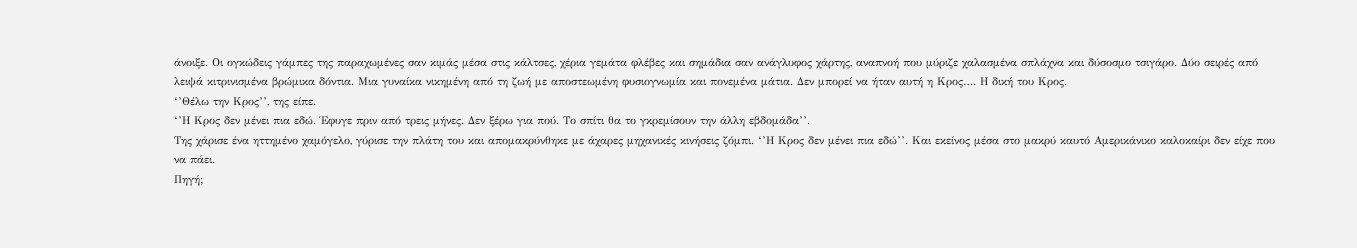άνοιξε. Οι ογκώδεις γάμπες της παραχωμένες σαν κιμάς μέσα στις κάλτσες, χέρια γεμάτα φλέβες και σημάδια σαν ανάγλυφος χάρτης, αναπνοή που μύριζε χαλασμένα σπλάχνα και δύσοσμο τσιγάρο. Δύο σειρές από λειψά κιτρινισμένα βρώμικα δόντια. Μια γυναίκα νικημένη από τη ζωή με αποστεωμένη φυσιογνωμία και πονεμένα μάτια. Δεν μπορεί να ήταν αυτή η Κρος…. Η δική του Κρος.
‘’Θέλω την Κρος’’, της είπε.
‘’Η Κρος δεν μένει πια εδώ. Έφυγε πριν από τρεις μήνες. Δεν ξέρω για πού. Το σπίτι θα το γκρεμίσουν την άλλη εβδομάδα’’.
Της χάρισε ένα ηττημένο χαμόγελο, γύρισε την πλάτη του και απομακρύνθηκε με άχαρες μηχανικές κινήσεις ζόμπι. ‘’Η Κρος δεν μένει πια εδώ’’. Και εκείνος μέσα στο μακρύ καυτό Αμερικάνικο καλοκαίρι δεν είχε που να πάει.
Πηγή;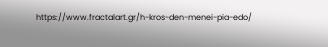https://www.fractalart.gr/h-kros-den-menei-pia-edo/